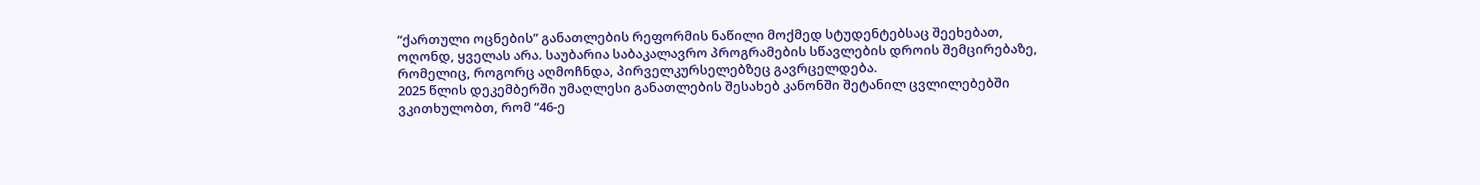“ქართული ოცნების” განათლების რეფორმის ნაწილი მოქმედ სტუდენტებსაც შეეხებათ, ოღონდ, ყველას არა. საუბარია საბაკალავრო პროგრამების სწავლების დროის შემცირებაზე, რომელიც, როგორც აღმოჩნდა, პირველკურსელებზეც გავრცელდება.
2025 წლის დეკემბერში უმაღლესი განათლების შესახებ კანონში შეტანილ ცვლილებებში ვკითხულობთ, რომ “46-ე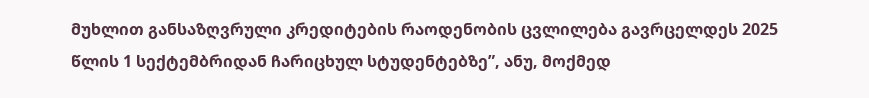მუხლით განსაზღვრული კრედიტების რაოდენობის ცვლილება გავრცელდეს 2025 წლის 1 სექტემბრიდან ჩარიცხულ სტუდენტებზე”, ანუ, მოქმედ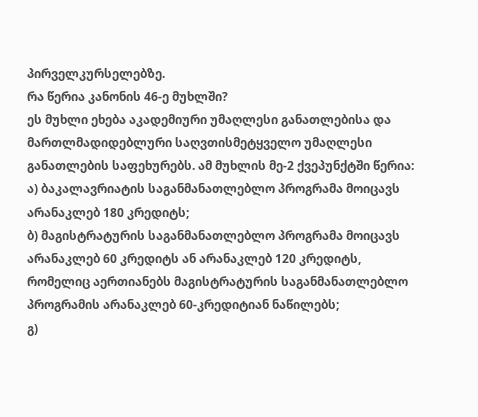პირველკურსელებზე.
რა წერია კანონის 46-ე მუხლში?
ეს მუხლი ეხება აკადემიური უმაღლესი განათლებისა და მართლმადიდებლური საღვთისმეტყველო უმაღლესი განათლების საფეხურებს. ამ მუხლის მე-2 ქვეპუნქტში წერია:
ა) ბაკალავრიატის საგანმანათლებლო პროგრამა მოიცავს არანაკლებ 180 კრედიტს;
ბ) მაგისტრატურის საგანმანათლებლო პროგრამა მოიცავს არანაკლებ 60 კრედიტს ან არანაკლებ 120 კრედიტს, რომელიც აერთიანებს მაგისტრატურის საგანმანათლებლო პროგრამის არანაკლებ 60-კრედიტიან ნაწილებს;
გ)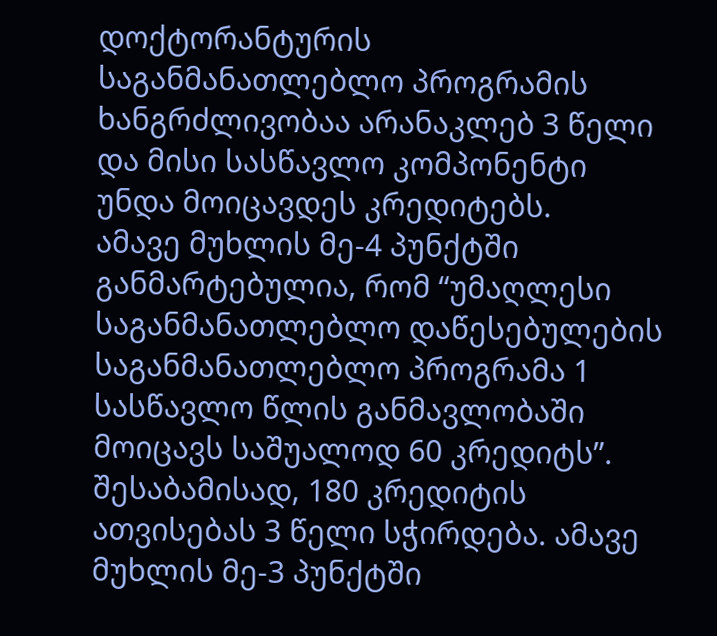დოქტორანტურის საგანმანათლებლო პროგრამის ხანგრძლივობაა არანაკლებ 3 წელი და მისი სასწავლო კომპონენტი უნდა მოიცავდეს კრედიტებს.
ამავე მუხლის მე-4 პუნქტში განმარტებულია, რომ “უმაღლესი საგანმანათლებლო დაწესებულების საგანმანათლებლო პროგრამა 1 სასწავლო წლის განმავლობაში მოიცავს საშუალოდ 60 კრედიტს”. შესაბამისად, 180 კრედიტის ათვისებას 3 წელი სჭირდება. ამავე მუხლის მე-3 პუნქტში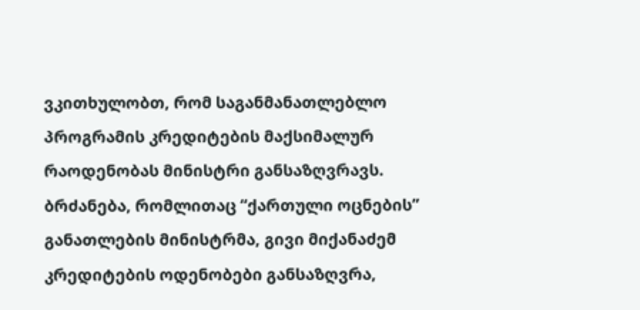ვკითხულობთ, რომ საგანმანათლებლო პროგრამის კრედიტების მაქსიმალურ რაოდენობას მინისტრი განსაზღვრავს.
ბრძანება, რომლითაც “ქართული ოცნების” განათლების მინისტრმა, გივი მიქანაძემ კრედიტების ოდენობები განსაზღვრა,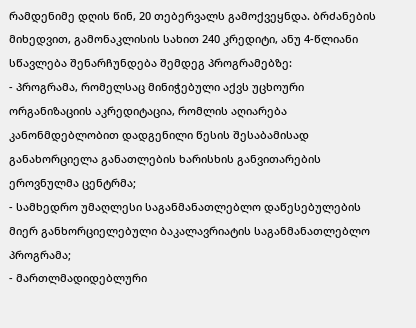რამდენიმე დღის წინ, 20 თებერვალს გამოქვეყნდა. ბრძანების მიხედვით, გამონაკლისის სახით 240 კრედიტი, ანუ 4-წლიანი სწავლება შენარჩუნდება შემდეგ პროგრამებზე:
- პროგრამა, რომელსაც მინიჭებული აქვს უცხოური ორგანიზაციის აკრედიტაცია, რომლის აღიარება კანონმდებლობით დადგენილი წესის შესაბამისად განახორციელა განათლების ხარისხის განვითარების ეროვნულმა ცენტრმა;
- სამხედრო უმაღლესი საგანმანათლებლო დაწესებულების მიერ განხორციელებული ბაკალავრიატის საგანმანათლებლო პროგრამა;
- მართლმადიდებლური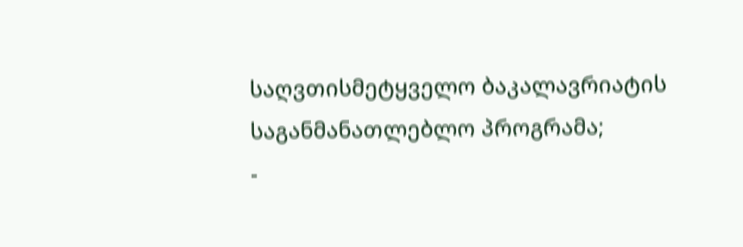საღვთისმეტყველო ბაკალავრიატის საგანმანათლებლო პროგრამა;
-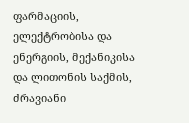ფარმაციის, ელექტრობისა და ენერგიის, მექანიკისა და ლითონის საქმის, ძრავიანი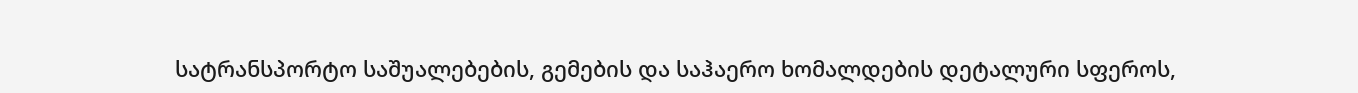სატრანსპორტო საშუალებების, გემების და საჰაერო ხომალდების დეტალური სფეროს,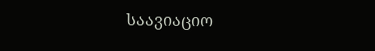საავიაციო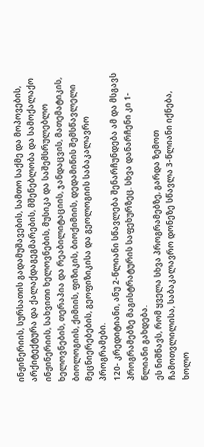ინჟინერიის, სურსათის გადამუშავების, სამთო საქმე და მოპოვების, არქიტექტურა და ქალაქდაგეგმარების, მშენებლობა და სამოქალაქო ინჟინერიის, სახვითი ხელოვნების, მუსიკა და საშემსრულებლო ხელოვნების, თერაპია და რეაბილიტაციის, ჯანდაცვის, მათემატიკის, ბიოლოგიის, ქიმიის, ფიზიკის, ბიოქიმიის, დედამიწის შემსწავლელი მეცნიერებების, გეოფიზიკისა და გეოლოგიის საბაკალავრო პროგრამები.
120- კრედიტიანი, ანუ 2-წლიანი სწავლება შენარჩუნდება ამ და მსგავს პროგრამებზე მაგისტრატურის საფეხურზეც. სხვა დანარჩენი კი 1-წლიანი გახდება.
ეს ნიშნავს, რომ ყველა სხვა პროგრამებზე, გარდა ზემოთ ჩამოთვლილისა, საბაკალავრო დონეზე სწავლა 3-წლიანი იქნება, ხოლო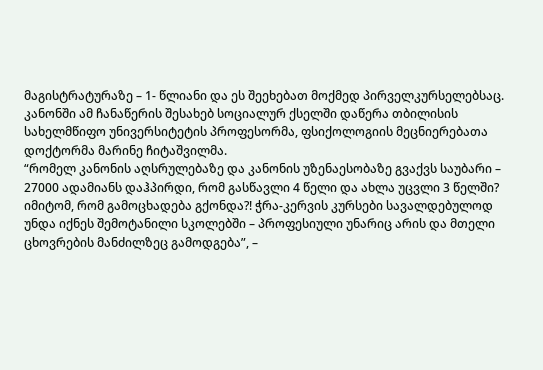მაგისტრატურაზე – 1- წლიანი და ეს შეეხებათ მოქმედ პირველკურსელებსაც.
კანონში ამ ჩანაწერის შესახებ სოციალურ ქსელში დაწერა თბილისის სახელმწიფო უნივერსიტეტის პროფესორმა, ფსიქოლოგიის მეცნიერებათა დოქტორმა მარინე ჩიტაშვილმა.
“რომელ კანონის აღსრულებაზე და კანონის უზენაესობაზე გვაქვს საუბარი – 27000 ადამიანს დაჰპირდი, რომ გასწავლი 4 წელი და ახლა უცვლი 3 წელში? იმიტომ, რომ გამოცხადება გქონდა?! ჭრა-კერვის კურსები სავალდებულოდ უნდა იქნეს შემოტანილი სკოლებში – პროფესიული უნარიც არის და მთელი ცხოვრების მანძილზეც გამოდგება”, –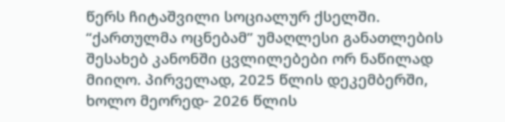წერს ჩიტაშვილი სოციალურ ქსელში.
“ქართულმა ოცნებამ” უმაღლესი განათლების შესახებ კანონში ცვლილებები ორ ნაწილად მიიღო. პირველად, 2025 წლის დეკემბერში, ხოლო მეორედ- 2026 წლის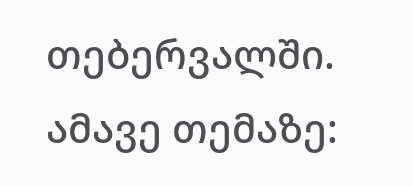თებერვალში.
ამავე თემაზე: